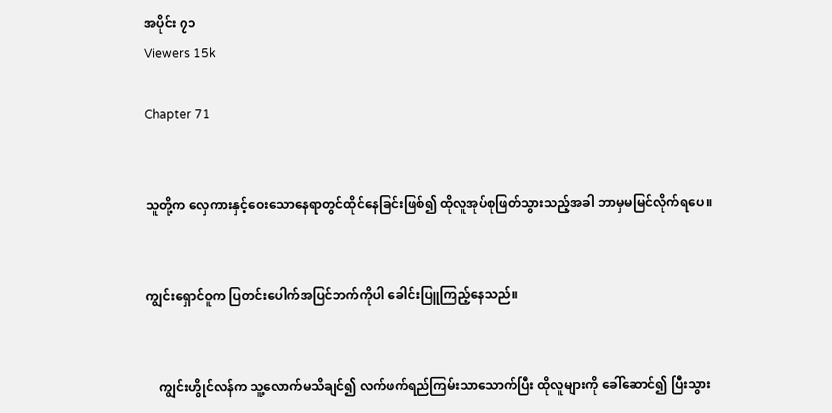အပိုင်း ၇၁
Viewers 15k

Chapter 71


သူတို့က လှေကားနှင့်ဝေးသောနေရာတွင်ထိုင်နေခြင်းဖြစ်၍ ထိုလူအုပ်စုဖြတ်သွားသည့်အခါ ဘာမှမမြင်လိုက်ရပေ။


ကျွင်းရှောင်ဝူက ပြတင်းပေါက်အပြင်ဘက်ကိုပါ ခေါင်းပြူကြည့်နေသည်။


    ကျွင်းဟွိုင်လန်က သူ့လောက်မသိချင်၍ လက်ဖက်ရည်ကြမ်းသာသောက်ပြီး ထိုလူများကို ခေါ်ဆောင်၍ ပြီးသွား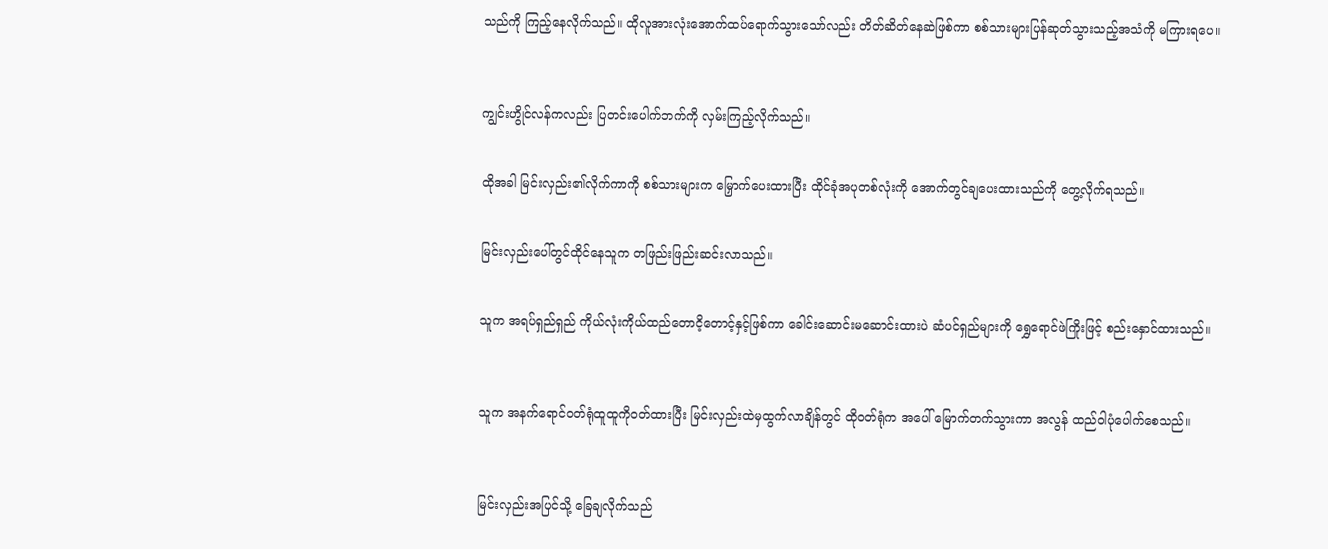သည်ကို ကြည့်နေလိုက်သည်။ ထိုလူအားလုံးအောက်ထပ်ရောက်သွားသော်လည်း တိတ်ဆိတ်နေဆဲဖြစ်ကာ စစ်သားများပြန်ဆုတ်သွားသည့်အသံကို မကြားရပေ။



ကျွင်းဟွိုင်လန်ကလည်း ပြတင်းပေါက်ဘက်ကို လှမ်းကြည့်လိုက်သည်။


ထို‌အခါ မြင်းလှည်း၏လိုက်ကာကို စစ်သားများက မြှောက်ပေးထားပြီး ထိုင်ခုံအပုတစ်လုံးကို အောက်တွင်ချပေးထားသည်ကို တွေ့လိုက်ရသည်။


မြင်းလှည်းပေါ်တွင်ထိုင်နေသူက တဖြည်းဖြည်းဆင်းလာသည်။


သူက အရပ်ရှည်ရှည် ကိုယ်လုံးကိုယ်ထည်တောငိ့တောင့်နှင့်ဖြစ်ကာ ခေါင်းဆောင်းမဆောင်းထားပဲ ဆံပင်ရှည်များကို ရွှေရောင်ဖဲကြိုးဖြင့် စည်းနှောင်ထားသည်။



သူက အနက်ရောင်ဝတ်ရုံထူထူကိုဝတ်ထားပြီး မြင်းလှည်းထဲမှထွက်လာချိန်တွင် ထိုဝတ်ရုံက အပေါ် မြောက်တက်သွားကာ အလွန် ထည်ဝါပုံပေါက်စေသည်။



မြင်းလှည်းအပြင်သို့ ခြေချလိုက်သည်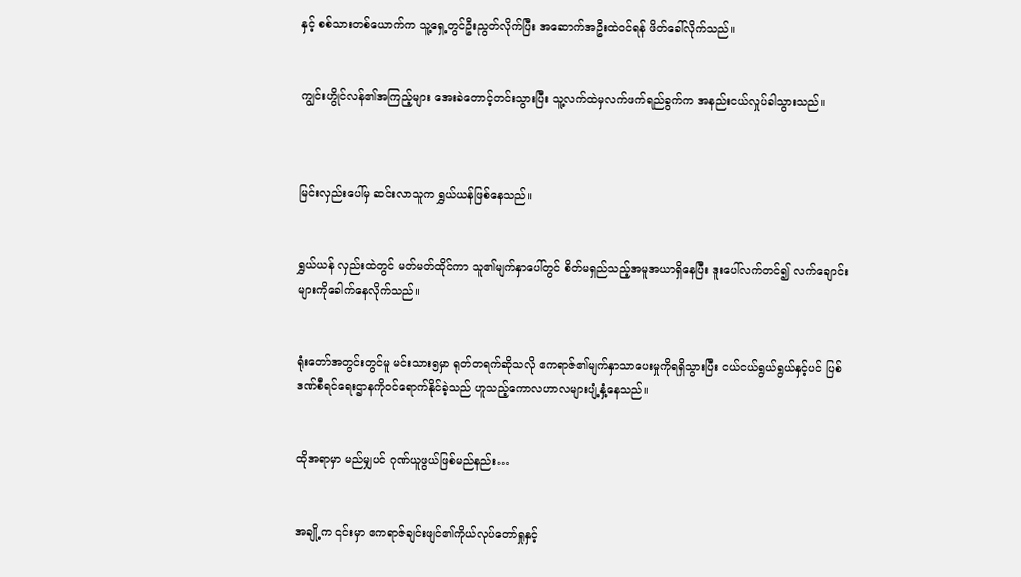နှင့် စစ်သားတစ်ယောက်က သူ့ရှေ့တွင်ဦးညွတ်လိုက်ပြီး အဆောက်အဦးထဲဝင်ရန် ဖိတ်ခေါ်လိုက်သည်။


ကျွင်းဟွိုင်လန်၏အကြည့်များ အေးခဲတောင့်တင်းသွားပြီး သူ့လက်ထဲမှလက်ဖက်ရည်ခွက်က အနည်းငယ်လှုပ်ခါသွားသည်။



မြင်းလှည်းပေါ်မှ ဆင်းလာသူက ရွှယ်ယန်ဖြစ်နေသည်။


ရွှယ်ယန် လှည်းထဲတွင် မတ်မတ်ထိုင်ကာ သူ၏မျက်နှာပေါ်တွင် စိတ်မရှည်သည့်အမူအယာရှိနေပြီး ဒူးပေါ်လက်တင်၍ လက်ချောင်းများကိုခေါက်နေလိုက်သည်။


ရုံးတော်အတွင်းတွင်မူ မင်းသား၅မှာ ရုတ်တရက်ဆိုသလို ဧကရာဇ်၏မျက်နှာသာပေးမှုကိုရရှိသွားပြီး ငယ်ငယ်ရွယ်ရွယ်နှင့်ပင် ပြစ်ဒဏ်စီရင်ရေးဌာနကိုဝင်ရောက်နိုင်ခဲ့သည် ဟူသည့်ကောလဟာလများပျံ့နှံ့နေသည်။


ထိုအရာမှာ မည်မျှပင် ဂုဏ်ယူဖွယ်ဖြစ်မည်နည်း…


အချို့က ၎င်းမှာ ဧကရာဇ်ချင်းဖျင်၏ကိုယ်လုပ်တော်ရှုနှင့်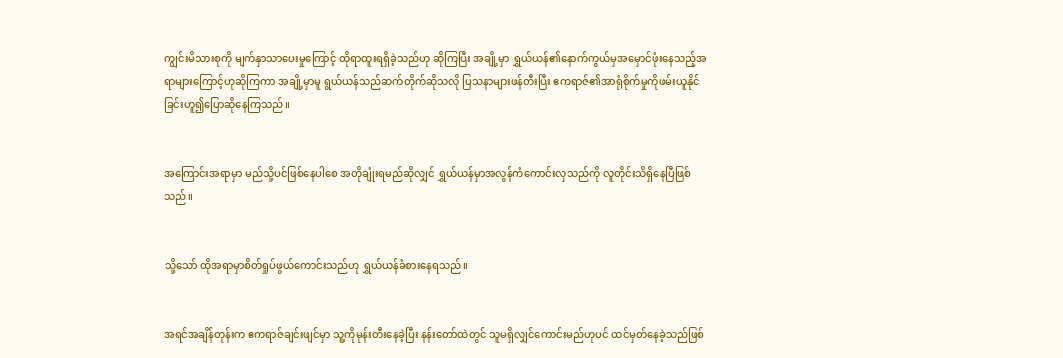ကျွင်းမိသားစုကို မျက်နှာသာပေးမှုကြောင့် ထိုရာထူးရရှိခဲ့သည်ဟု ဆိုကြပြီး အချို့မှာ ရွှယ်ယန်၏နောက်ကွယ်မှအမှောင်ဖုံးနေသည့်အရာများကြောင့်ဟုဆိုကြကာ အချို့မှာမူ ရွယ်ယန်သည်ဆက်တိုက်ဆိုသလို ပြသနာများဖန်တီးပြီး ဧကရာဇ်၏အာရုံစိုက်မှုကိုဖမ်းယူနိုင်ခြင်းဟူ၍ပြောဆိုနေကြသည်။


အကြောင်းအရာမှာ မည်သို့ပင်ဖြစ်နေပါစေ အတိုချုံးရမည်ဆိုလျှင် ရွှယ်ယန်မှာအလွန်ကံကောင်းလှသည်ကို လူတိုင်းသိရှိနေပြီဖြစ်သည်။


သို့သော် ထိုအရာမှာစိတ်ရှုပ်ဖွယ်ကောင်းသည်ဟု ရွှယ်ယန်ခံစားနေရသည်။


အရင်အချိန်တုန်းက ဧကရာဇ်ချင်းဖျင်မှာ သူ့ကိုမုန်းတီးနေခဲ့ပြီး နန်းတော်ထဲတွင် သူမရှိလျှင်ကောင်းမည်ဟုပင် ထင်မှတ်နေခဲ့သည်ဖြစ်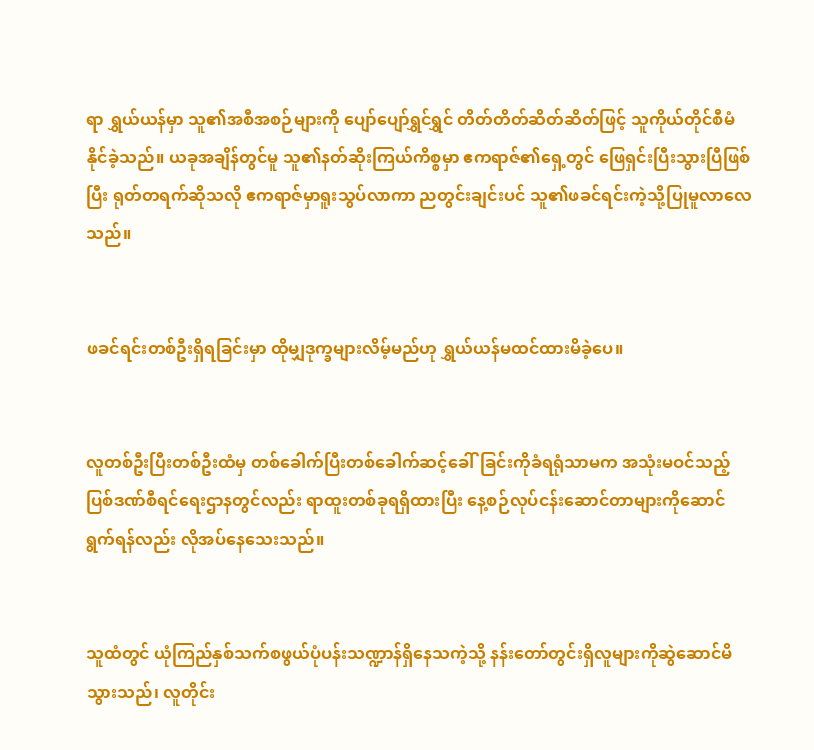ရာ ရွှယ်ယန်မှာ သူ၏အစီအစဉ်များကို ပျော်ပျော်ရွှင်ရွှင် တိတ်တိတ်ဆိတ်ဆိတ်ဖြင့် သူကိုယ်တိုင်စီမံနိုင်ခဲ့သည်။ ယခုအချိန်တွင်မူ သူ၏နတ်ဆိုးကြယ်ကိစ္စမှာ ဧကရာဇ်၏ရှေ့တွင် ဖြေရှင်းပြီးသွားပြီဖြစ်ပြီး ရုတ်တရက်ဆိုသလို ဧကရာဇ်မှာရူးသွပ်လာကာ ညတွင်းချင်းပင် သူ၏ဖခင်ရင်းကဲ့သို့ပြုမူလာလေသည်။


ဖခင်ရင်းတစ်ဦးရှိရခြင်းမှာ ထိုမျှဒုက္ခများလိမ့်မည်ဟု ရွှယ်ယန်မထင်ထားမိခဲ့ပေ။


လူတစ်ဦးပြီးတစ်ဦးထံမှ တစ်ခေါက်ပြီးတစ်ခေါက်ဆင့်ခေါ်ခြင်းကိုခံရရုံသာမက အသုံးမဝင်သည့်ပြစ်ဒဏ်စီရင်ရေးဌာနတွင်လည်း ရာထူးတစ်ခုရရှိထားပြီး နေ့စဉ်လုပ်ငန်းဆောင်တာများကိုဆောင်ရွက်ရန်လည်း လိုအပ်နေသေးသည်။


သူထံတွင် ယုံကြည်နှစ်သက်စဖွယ်ပုံပန်းသဏ္ဍာန်ရှိနေသကဲ့သို့ နန်းတော်တွင်းရှိလူများကိုဆွဲဆောင်မိသွားသည်၊ လူတိုင်း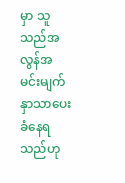မှာ သူသည်အလွန်အမင်းမျက်နှာသာပေးခံနေရသည်ဟု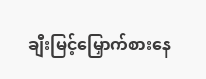ချီးမြင့်မြှောက်စားနေ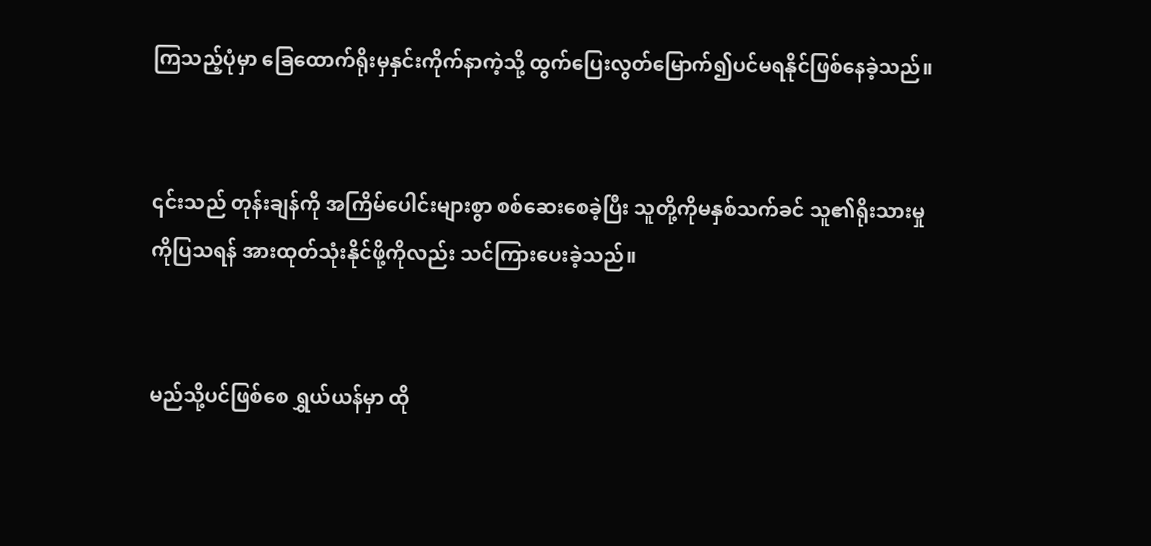ကြသည့်ပုံမှာ ခြေထောက်ရိုးမှနှင်းကိုက်နာကဲ့သို့ ထွက်ပြေးလွတ်မြောက်၍ပင်မရနိုင်‌ဖြစ်နေခဲ့သည်။


၎င်းသည် တုန်းချန်ကို အကြိမ်ပေါင်းများစွာ စစ်ဆေးစေခဲ့ပြီး သူတို့ကိုမနှစ်သက်ခင် သူ၏ရိုးသားမှုကိုပြသရန် အားထုတ်သုံးနိုင်ဖို့ကိုလည်း သင်ကြားပေးခဲ့သည်။


မည်သို့ပင်ဖြစ်စေ ရွှယ်ယန်မှာ ထို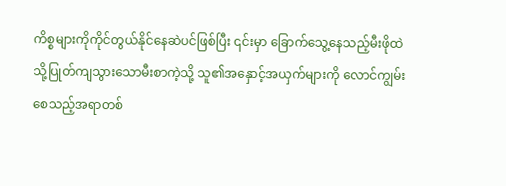ကိစ္စများကိုကိုင်တွယ်နိုင်နေဆဲပင်ဖြစ်ပြီး ၎င်းမှာ ခြောက်သွေ့နေသည့်မီးဖိုထဲသို့ပြုတ်ကျသွားသောမီးစာကဲ့သို့ သူ၏အနှောင့်အယှက်များကို လောင်ကျွမ်းစေသည့်အရာတစ်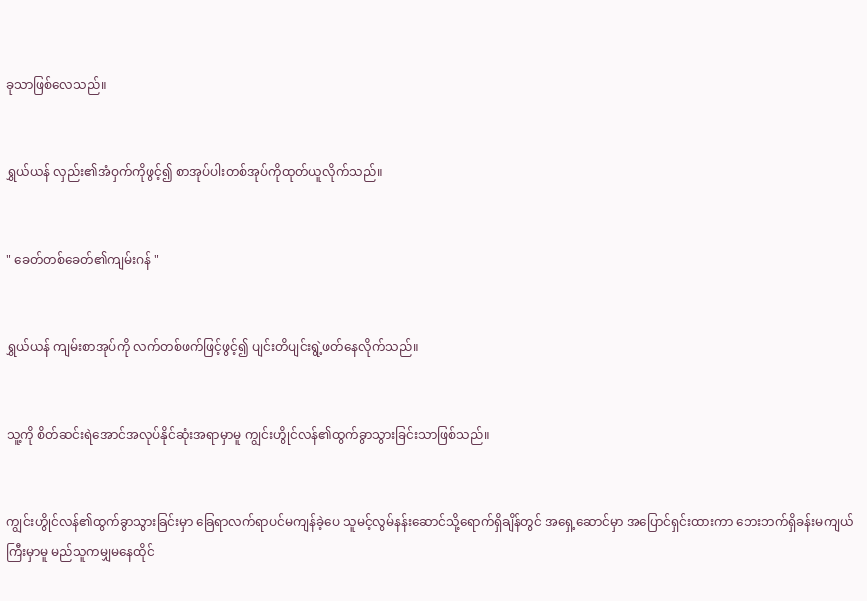ခုသာဖြစ်လေသည်။


ရွှယ်ယန် လှည်း၏အံဝှက်ကိုဖွင့်၍ စာအုပ်ပါးတစ်အုပ်ကိုထုတ်ယူလိုက်သည်။


" ခေတ်တစ်ခေတ်၏ကျမ်းဂန် "


ရွှယ်ယန် ကျမ်းစာအုပ်ကို လက်တစ်ဖက်ဖြင့်ဖွင့်၍ ပျင်းတိပျင်းရွဲ့ဖတ်နေလိုက်သည်။


သူ့ကို စိတ်ဆင်းရဲအောင်အလုပ်နိုင်ဆုံးအရာမှာမူ ကျွင်းဟွိုင်လန်၏ထွက်ခွာသွားခြင်းသာဖြစ်သည်။


ကျွင်းဟွိုင်လန်၏ထွက်ခွာသွားခြင်းမှာ ခြေရာလက်ရာပင်မကျန်ခဲ့ပေ သူမင့်လွမ်နန်းဆောင်သို့ရောက်ရှိချိန်တွင် အရှေ့ဆောင်မှာ အပြောင်ရှင်းထားကာ ဘေးဘက်ရှိခန်းမကျယ်ကြီးမှာမူ မည်သူကမျှမနေထိုင်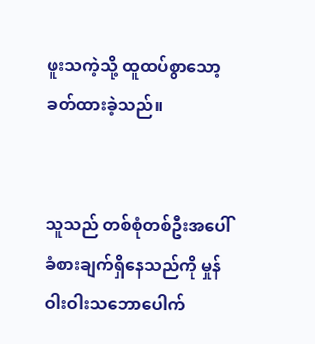ဖူးသကဲ့သို့ ထူထပ်စွာသော့ခတ်ထားခဲ့သည်။


သူသည် တစ်စုံတစ်ဦး‌အပေါ်ခံစားချက်ရှိနေသည်ကို မှုန်ဝါးဝါးသဘောပေါက်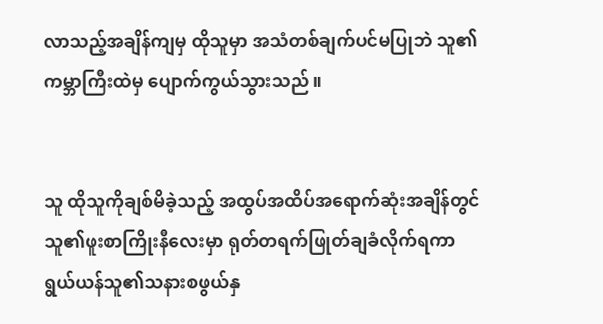လာသည့်အချိန်ကျမှ ထိုသူမှာ အသံတစ်ချက်ပင်မပြုဘဲ သူ၏ကမ္ဘာကြီးထဲမှ ပျောက်ကွယ်သွားသည်။


သူ ထိုသူကိုချစ်မိခဲ့သည့် အထွပ်အထိပ်အရောက်ဆုံးအချိန်တွင် သူ၏ဖူးစာကြိုးနီလေးမှာ ရုတ်တရက်ဖြုတ်ချခံလိုက်ရကာ ရွယ်ယန်သူ၏သနားစဖွယ်နှ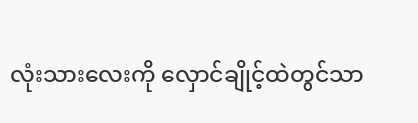လုံးသားလေးကို လှောင်ချိုင့်ထဲတွင်သာ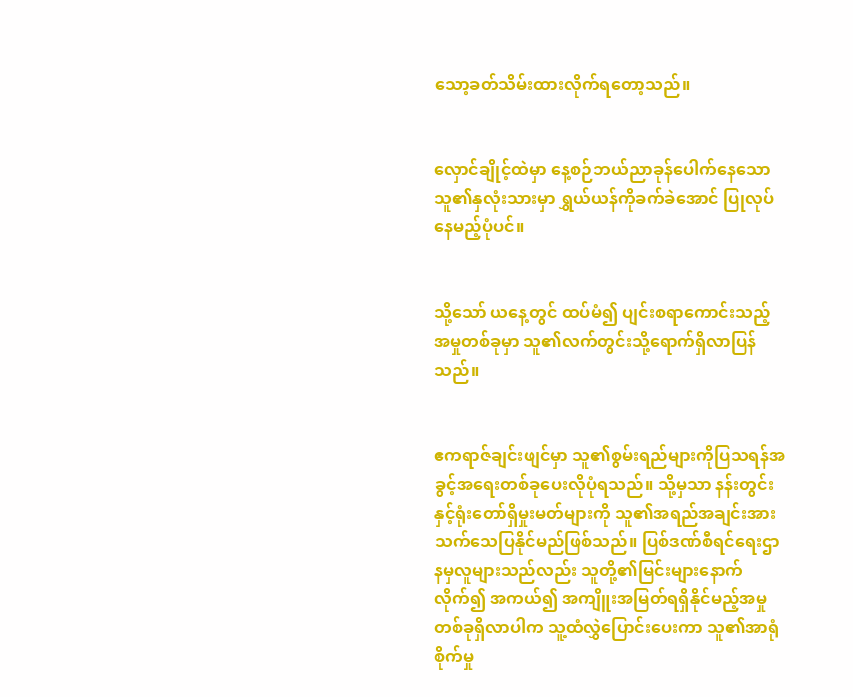သော့ခတ်သိမ်းထားလိုက်ရတော့သည်။


လှောင်ချိုင့်ထဲမှာ နေ့စဉ်ဘယ်ညာခုန်ပေါက်နေသော သူ၏နှလုံးသားမှာ ရွှယ်ယန်ကိုခက်ခဲအောင် ပြုလုပ်နေမည့်ပုံပင်။


သို့သော် ယနေ့တွင် ထပ်မံ၍ ပျင်းစရာကောင်းသည့် အမှုတစ်ခုမှာ သူ၏လက်တွင်းသို့ရောက်ရှိလာပြန်သည်။


ဧကရာဇ်ချင်းဖျင်မှာ သူ၏စွမ်းရည်များကိုပြသရန်အခွင့်အရေးတစ်ခုပေးလိုပုံရသည်။ သို့မှသာ နန်းတွင်းနှင့်ရုံးတော်ရှိမှုးမတ်များကို သူ၏အရည်အချင်းအား သက်သေပြနိုင်မည်ဖြစ်သည်။ ပြစ်ဒဏ်စီရင်ရေးဌာနမှလူများသည်လည်း သူတို့၏မြင်းများနောက်လိုက်၍ အကယ်၍ အကျိူးအမြတ်ရရှိနိုင်မည့်အမှုတစ်ခုရှိလာပါက သူ့ထံလွှဲပြောင်းပေးကာ သူ၏အာရုံစိုက်မှု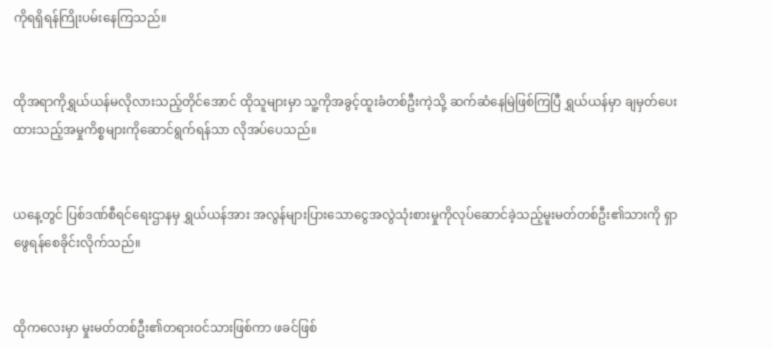ကိုရရှိရန်ကြိုးပမ်းနေကြသည်။


ထိုအရာကိုရွှယ်ယန်မလိုလားသည့်တိုင်အောင် ထိုသူများမှာ သူ့ကိုအခွင့်ထူးခံတစ်ဦးကဲ့သို့ ဆက်ဆံနေမြဲဖြစ်ကြပြီ ရွှယ်ယန်မှာ ချမှတ်ပေးထားသည့်အမှုကိစ္စများကိုဆောင်ရွက်ရန်သာ လိုအပ်ပေသည်။


ယနေ့တွင် ပြစ်ဒဏ်စီရင်ရေးဌာနမှ ရွှယ်ယန်အား အလွန်များပြားသောငွေအလွဲသုံးစားမှုကိုလုပ်ဆောင်ခဲ့သည့်မူးမတ်တစ်ဦး၏သားကို ရှာဖွေရန်စေခိုင်းလိုက်သည်။


ထိုကလေးမှာ မှုးမတ်တစ်ဦး၏တရားဝင်သားဖြစ်ကာ ဖခင်ဖြစ်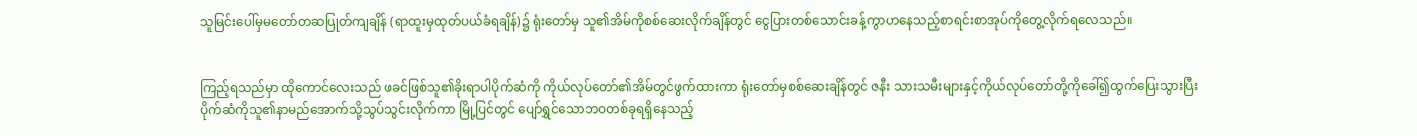သူမြင်းပေါ်မှမတော်တဆပြုတ်ကျချိန် (ရာထူးမှထုတ်ပယ်ခံရချိန်)၌ ရုံးတော်မှ သူ၏အိမ်ကိုစစ်ဆေးလိုက်ချိန်တွင် ငွေပြားတစ်သောင်းခန့်ကွာဟနေသည့်စာရင်းစာအုပ်ကို‌တွေ့လိုက်ရလေသည်။


ကြည့်ရသည်မှာ ထိုကောင်လေးသည် ဖခင်ဖြစ်သူ၏ခိုးရာပါပိုက်ဆံကို ကိုယ်လုပ်တော်၏အိမ်တွင်ဖွက်ထားကာ ရုံးတော်မှစစ်ဆေးချိန်တွင် ဇနီး သားသမီးများနှင့်ကိုယ်လုပ်တော်တို့ကို‌ခေါ်၍ထွက်ပြေးသွားပြီး ပိုက်ဆံကိုသူ၏နာမည်အောက်သို့သွပ်သွင်းလိုက်ကာ မြို့ပြင်တွင် ပျော်ရွှင်သောဘဝတစ်ခုရရှိနေသည့်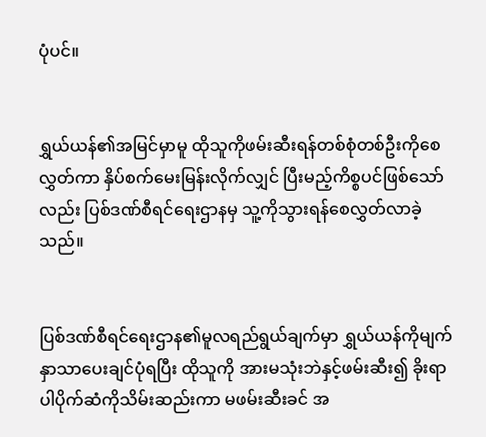ပုံပင်။


ရွှယ်ယန်၏အမြင်မှာမူ ထိုသူကိုဖမ်းဆီးရန်တစ်စုံတစ်ဦးကိုစေလွှတ်ကာ နှိပ်စက်မေးမြန်းလိုက်လျှင် ပြီးမည့်ကိစ္စပင်ဖြစ်သော်လည်း ပြစ်ဒဏ်စီရင်ရေးဌာနမှ သူ့ကိုသွားရန်စေလွှတ်လာခဲ့သည်။


ပြစ်ဒဏ်စီရင်ရေးဌာန၏မူလရည်ရွယ်ချက်မှာ ရွှယ်ယန်ကိုမျက်နှာသာပေးချင်ပုံရပြီး ထိုသူကို အားမသုံးဘဲနှင့်ဖမ်းဆီး၍ ခိုးရာပါပိုက်ဆံကိုသိမ်းဆည်းကာ မဖမ်းဆီးခင် အ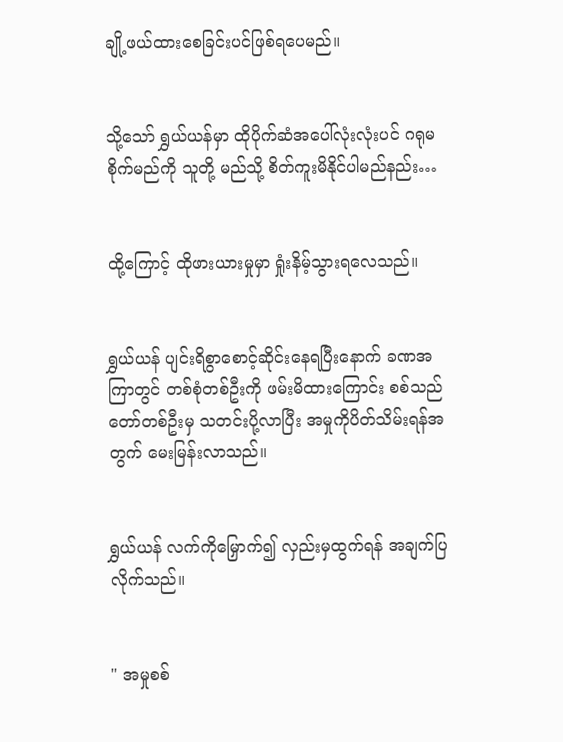ချို့ဖယ်ထားစေခြင်းပင်ဖြစ်ရပေမည်။


သို့သော် ရွှယ်ယန်မှာ ထိုပိုက်ဆံအပေါ်လုံးလုံးပင် ဂရုမစိုက်မည်ကို သူတို့ မည်သို့ စိတ်ကူးမိနိုင်ပါမည်နည်း…


ထို့ကြောင့် ထိုဖားယားမှုမှာ ရှုံးနိမ့်သွားရလေသည်။


ရွှယ်ယန် ပျင်းရိစွာစောင့်ဆိုင်းနေရပြီးနောက် ခဏအကြာတွင် တစ်စုံတစ်ဦးကို ဖမ်းမိထားကြောင်း စစ်သည်တော်တစ်ဦးမှ သတင်းပို့လာပြီး အမှုကိုပိတ်သိမ်းရန်အတွက် မေးမြန်းလာသည်။


ရွှယ်ယန် လက်ကိုမြှောက်၍ လှည်းမှထွက်ရန် အချက်ပြလိုက်သည်။


" အမှုစစ်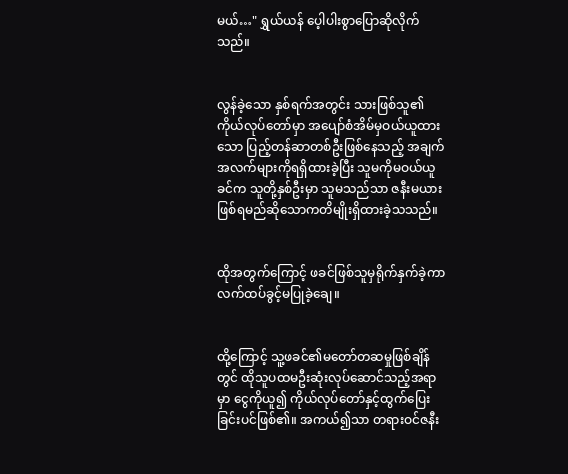မယ်…" ရွှယ်ယန် ပေ့ါပါးစွာပြောဆိုလိုက်သည်။


လွန်ခဲ့သော နှစ်ရက်အတွင်း သားဖြစ်သူ၏ကိုယ်လုပ်တော်မှာ အပျော်စံအိမ်မှဝယ်ယူထားသော ပြည့်တန်ဆာတစ်ဦးဖြစ်နေသည့် အချက်အလက်များကိုရရှိထားခဲ့ပြီး သူမကိုမဝယ်ယူခင်က သူတို့နှစ်ဦးမှာ သူမသည်သာ ဇနီးမယားဖြစ်ရမည်ဆိုသောကတိမျိုးရှိထားခဲ့သသည်။


ထိုအတွက်ကြောင့် ဖခင်ဖြစ်သူမှရိုက်နှက်ခဲ့ကာ လက်ထပ်ခွင့်မပြုခဲ့ချေ။


ထို့ကြောင့် သူ့ဖခင်၏မတော်တဆမှုဖြစ်ချိန်တွင် ထိုသူပထမဦးဆုံးလုပ်ဆောင်သည့်အရာမှာ ငွေကိုယူ၍ ကိုယ်လုပ်တော်နှင့်ထွက်ပြေးခြင်းပင်ဖြစ်၏။ အကယ်၍သာ တရား‌ဝင်ဇနီး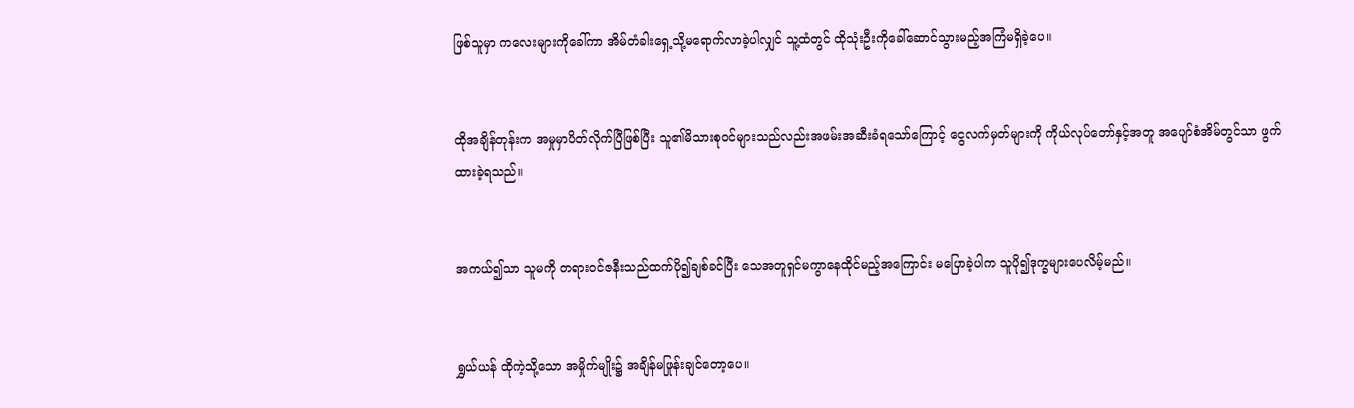ဖြစ်သူမှာ ကလေးများကိုခေါ်ကာ အိမ်တံခါးရှေ့သို့မရောက်လာခဲ့ပါလျှင် သူ့ထံတွင် ထိုသုံးဦးကိုခေါ်ဆောင်သွားမည့်အကြံမရှိခဲ့ပေ။


ထိုအချိန်တုန်းက အမှုမှာပိတ်လိုက်ပြီဖြစ်ပြီး သူ၏မိသားစုဝင်များသည်လည်းအဖမ်းအဆီးခံရသော်ကြောင့် ငွေလက်မှတ်များကို ကိုယ်လုပ်တော်နှင့်အတူ အပျော်စံအိမ်တွင်သာ ဖွက်ထားခဲ့ရသည်။


အကယ်၍သာ သူမကို တရားဝင်ဇနီးသည်ထက်ပို၍ချစ်ခင်ပြီး သေအတူရှင်မကွာနေထိုင်မည့်အကြောင်း မပြောခဲ့ပါက သူပို၍ဒုက္ခများပေလိမ့်မည်။


ရွှယ်ယန် ထိုကဲ့သို့သော အမှိုက်မျိုး၌ အချိန်မဖြုန်းချင်တော့ပေ။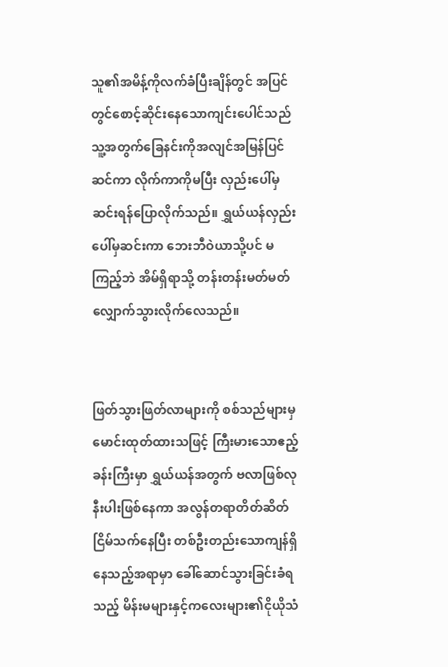သူ၏အမိန့်ကိုလက်ခံပြီးချိန်တွင် အပြင်တွင်စောင့်ဆိုင်းနေသောကျင်းပေါင်သည် သူ့အတွက်ခြေနင်းကိုအလျင်အမြန်ပြင်ဆင်ကာ လိုက်ကာကိုမပြီး လှည်းပေါ်မှ ဆင်းရန်ပြောလိုက်သည်။ ရွှယ်ယန်လှည်းပေါ်မှဆင်းကာ ဘေးဘီဝဲယာသို့ပင် မကြည့်ဘဲ အိမ်ရှိရာသို့ တန်းတန်းမတ်မတ်လျှောက်သွားလိုက်လေသည်။


ဖြတ်သွားဖြတ်လာများကို စစ်သည်များမှ မောင်းထုတ်ထားသဖြင့် ကြီးမားသောဧည့်ခန်းကြီးမှာ ရွှယ်ယန်အတွက် ဗလာဖြစ်လုနီးပါးဖြစ်နေကာ အလွန်တရာတိတ်ဆိတ်ငြိမ်သက်နေပြီး တစ်ဦးတည်းသောကျန်ရှိနေသည့်အရာမှာ ခေါ်ဆောင်သွားခြင်းခံရသည့် မိန်းမများနှင့်ကလေးများ၏ငိုယိုသံ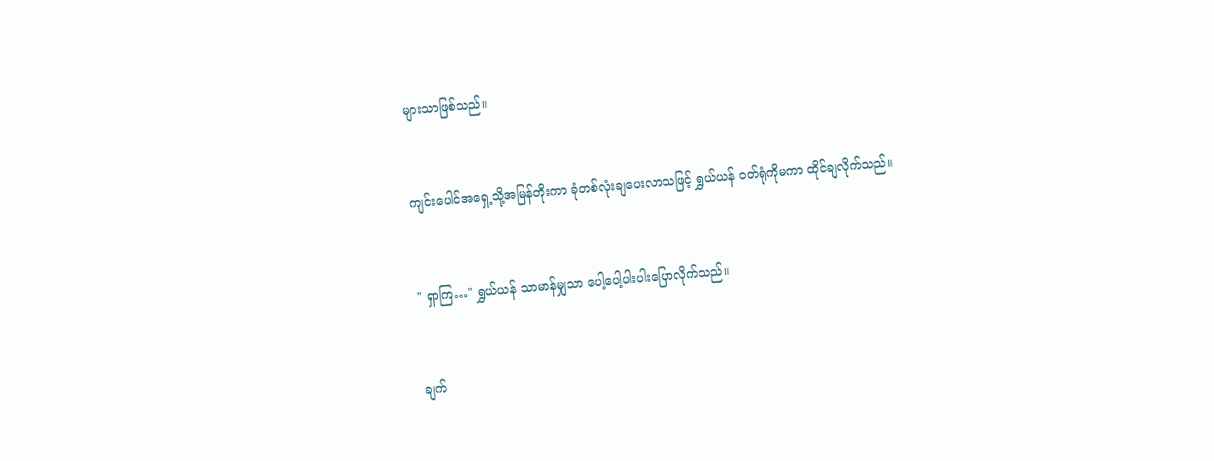များသာဖြစ်သည်။


ကျင်းပေါင်အရှေ့သို့အမြန်တိုးကာ ခုံတစ်လုံးချပေးလာသဖြင့် ရွှယ်ယန် ဝတ်ရုံကိုမကာ ထိုင်ချလိုက်သည်။


" ရှာကြ…" ရွှယ်ယန် သာမာန်မျှသာ ပေါ့ပေါ့ပါးပါးပြောလိုက်သည်။


ချက်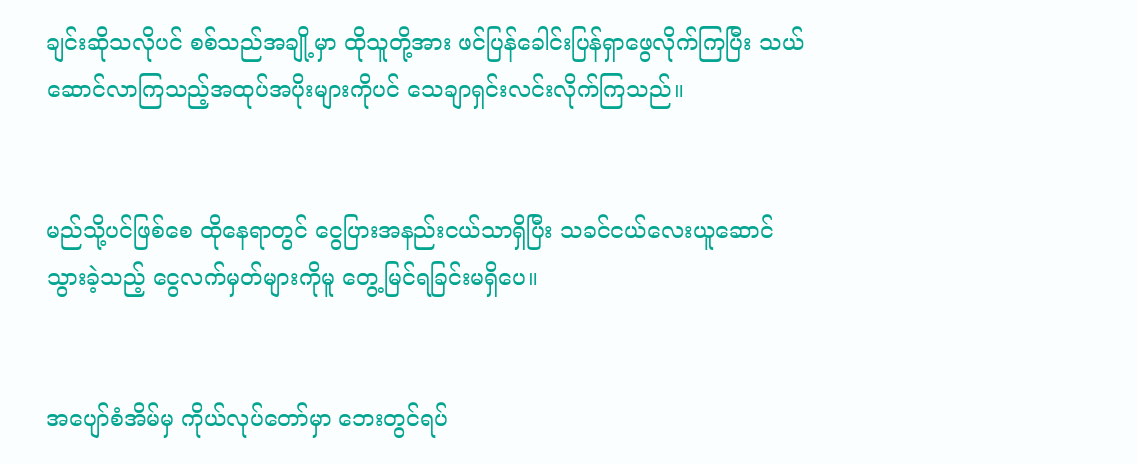ချင်းဆိုသလိုပင် စစ်သည်အချို့မှာ ထိုသူတို့အား ဖင်ပြန်ခေါင်းပြန်ရှာဖွေလိုက်ကြပြီး သယ်ဆောင်လာကြသည့်အထုပ်အပိုးများကိုပင် သေချာရှင်းလင်းလိုက်ကြသည်။


မည်သို့ပင်ဖြစ်စေ ထိုနေရာတွင် ငွေပြားအနည်းငယ်သာရှိပြီး သခင်ငယ်လေးယူဆောင်သွားခဲ့သည့် ငွေလက်မှတ်များကိုမူ တွေ့မြင်ရခြင်းမရှိပေ။


အပျော်စံအိမ်မှ ကိုယ်လုပ်တော်မှာ ဘေးတွင်ရပ်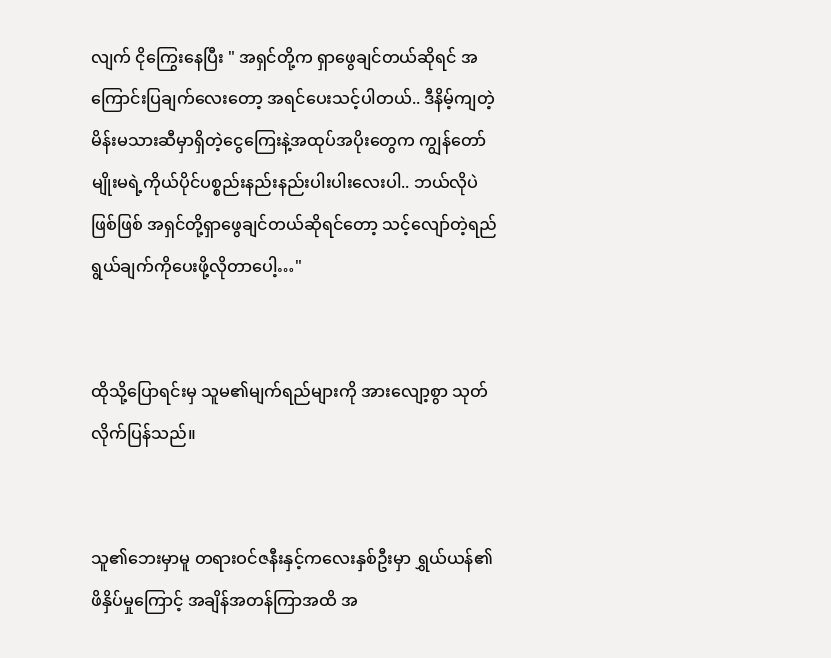လျက် ငိုကြွေးနေပြီး " အရှင်တို့က ရှာဖွေချင်တယ်ဆိုရင် အကြောင်းပြချက်‌လေးတော့ အရင်ပေးသင့်ပါတယ်.. ဒီနိမ့်ကျတဲ့မိန်းမသားဆီမှာရှိတဲ့ငွေကြေးနဲ့အထုပ်အပိုးတွေက ကျွန်တော်မျိုးမရဲ့ကိုယ်ပိုင်ပစ္စည်းနည်းနည်းပါးပါးလေးပါ.. ဘယ်လိုပဲဖြစ်ဖြစ် အရှင်တို့ရှာဖွေချင်တယ်ဆိုရင်တော့ သင့်လျော်တဲ့ရည်ရွယ်ချက်ကိုပေးဖို့လိုတာပေါ့…"


ထိုသို့ပြောရင်းမှ သူမ၏မျက်ရည်များကို အားလျော့စွာ သုတ်လိုက်ပြန်သည်။


သူ၏ဘေးမှာမူ ‌တရားဝင်ဇနီးနှင့်ကလေးနှစ်ဦးမှာ ရွှယ်ယန်၏ဖိနှိပ်မှုကြောင့် အချိန်အတန်ကြာအထိ အ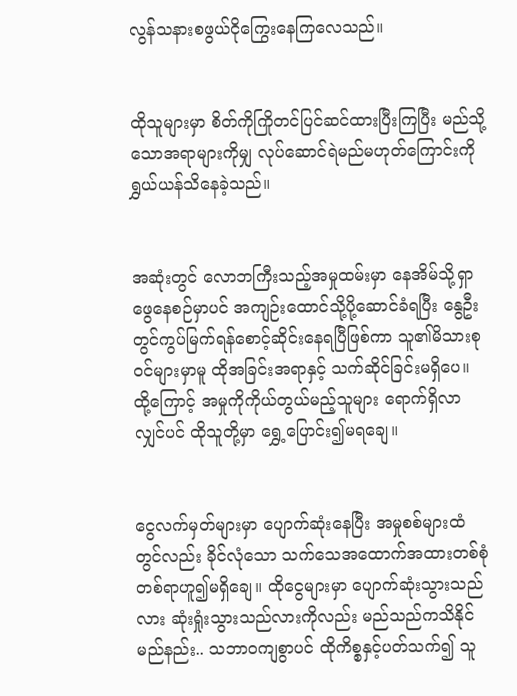လွန်သနားစဖွယ်ငိုကြွေးနေကြလေသည်။


ထိုသူများမှာ စိတ်ကိုကြိုတင်ပြင်ဆင်ထားပြီးကြပြီး မည်သို့သောအရာများကိုမျှ လုပ်ဆောင်ရဲမည်မဟုတ်ကြောင်းကို ရွှယ်ယန်သိနေခဲ့သည်။


အဆုံးတွင် လောဘကြီးသည့်အမှုထမ်းမှာ နေအိမ်သို့ရှာဖွေနေစဉ်မှာပင် အကျဉ်းထောင်သို့ပို့ဆောင်ခံရပြီး နွေဦးတွင်ကွပ်မြက်ရန်စောင့်ဆိုင်းနေရပြီဖြစ်ကာ သူ၏မိသားစုဝင်များမှာမူ ထိုအခြင်းအရာနှင့် သက်ဆိုင်ခြင်းမရှိပေ။ ထို့ကြောင့် အမှုကိုကိုယ်တွယ်မည့်သူများ ရောက်ရှိလာလျှင်ပင် ထိုသူတို့မှာ ရွှေ့ပြောင်း၍မရချေ။


ငွေလက်မှတ်များမှာ ပျောက်ဆုံးနေပြီး အမှုစစ်များထံတွင်လည်း ခိုင်လုံသော သက်သေအထောက်အထားတစ်စုံတစ်ရာဟူ၍မရှိချေ။ ထိုငွေများမှာ ပျောက်ဆုံးသွားသည်လား ဆုံးရှုံးသွားသည်လားကိုလည်း မည်သည်ကသိနိုင်မည်နည်း.. သဘာဝကျစွာပင် ထိုကိစ္စနှင့်ပတ်သက်၍ သူ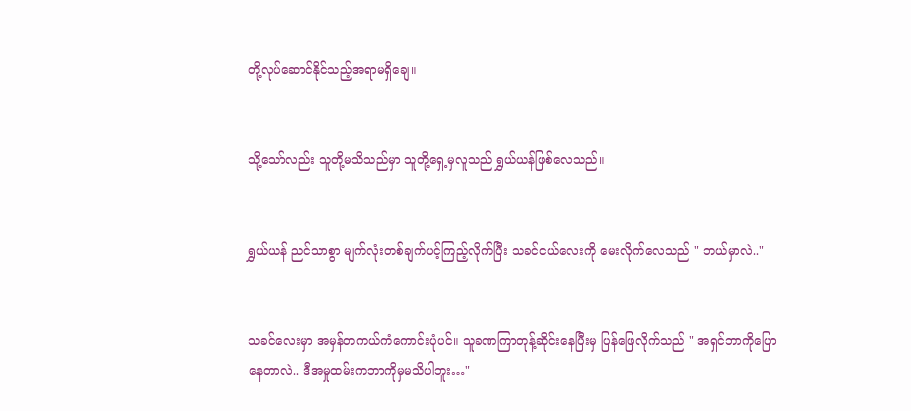တို့လုပ်ဆောင်နိုင်သည့်အရာမရှိချေ။


သို့သော်လည်း သူတို့မသိသည်မှာ သူတို့ရှေ့မှလူသည် ရွှယ်ယန်ဖြစ်လေသည်။


ရွှယ်ယန် ညင်သာစွာ မျက်လုံးတစ်ချက်ပင့်ကြည့်လိုက်ပြီး သခင်ငယ်လေးကို မေးလိုက်လေသည် " ဘယ်မှာလဲ.."


သခင်လေးမှာ အမှန်တကယ်ကံကောင်းပုံပင်။ သူခဏကြာတုန့်ဆိုင်းနေပြီးမှ ပြန်ဖြေလိုက်သည် " အရှင်ဘာကိုပြောနေတာလဲ.. ဒီအမှုထမ်းကဘာကိုမှမသိပါဘူး…"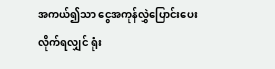အကယ်၍သာ ငွေအကုန်လွှဲပြောင်းပေးလိုက်ရလျှင် ရုံး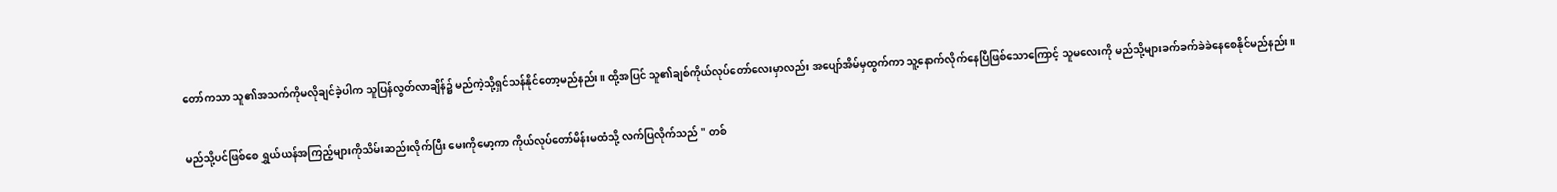တော်ကသာ သူ၏အသက်ကိုမလိုချင်ခဲ့ပါက သူပြန်လွတ်လာချိန်၌ မည်ကဲ့သို့ရှင်သန်နိုင်တော့မည်နည်း။ ထို့အပြင် သူ၏ချစ်ကိုယ်လုပ်တော်လေးမှာလည်း အပျော်အိမ်မှထွက်ကာ သူ့နောက်လိုက်နေပြီဖြစ်သောကြောင့် သူမလေးကို မည်သို့များခက်ခက်ခဲခဲနေစေနိုင်မည်နည်း။


မည်သို့ပင်ဖြစ်စေ ရွှယ်ယန်အကြည့်များကိုသိမ်းဆည်းလိုက်ပြီး မေးကိုမော့ကာ ကိုယ်လုပ်တော်မိန်းမထံသို့ လက်ပြလိုက်သည် " တစ်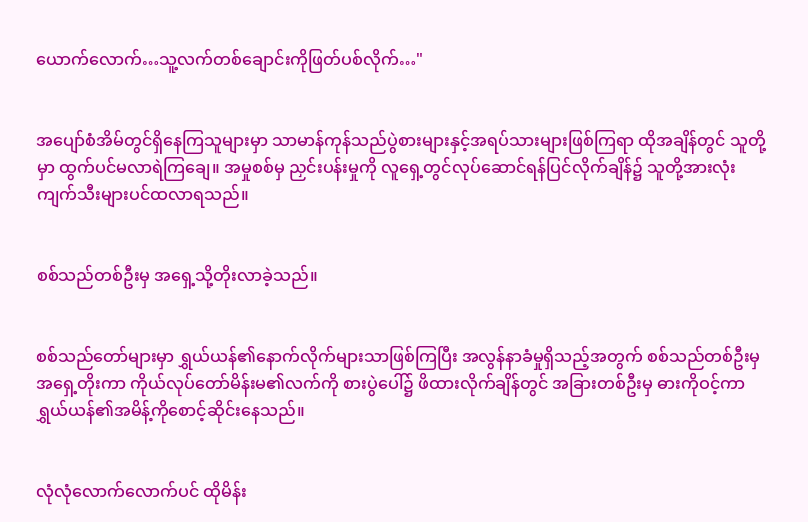ယောက်လောက်…သူ့လက်တစ်ချောင်းကိုဖြတ်ပစ်လိုက်…"


အပျော်စံအိမ်တွင်ရှိနေကြသူများမှာ သာမာန်ကုန်သည်ပွဲစားများနှင့်အရပ်သားများဖြစ်ကြရာ ထိုအချိန်တွင် သူတို့မှာ ထွက်ပင်မလာရဲကြချေ။ အမှုစစ်မှ ညှင်းပန်းမှုကို လူရှေ့တွင်လုပ်ဆောင်ရန်ပြင်လိုက်ချိန်၌ သူတို့အားလုံး ကျက်သီးများပင်ထလာရသည်။


စစ်သည်တစ်ဦးမှ အရှေ့သို့တိုးလာခဲ့သည်။


စစ်သည်တော်များမှာ ရွှယ်ယန်၏နောက်လိုက်များသာဖြစ်ကြပြီး အလွန်နာခံမှုရှိသည့်အတွက် စစ်သည်တစ်ဦးမှ အရှေ့တိုးကာ ကိုယ်လုပ်တော်မိန်းမ၏လက်ကို စားပွဲပေါ်၌ ဖိထားလိုက်ချိန်တွင် အခြားတစ်ဦးမှ ဓားကိုဝင့်ကာ ရွှယ်ယန်၏အမိန့်ကိုစောင့်ဆိုင်းနေသည်။


လုံလုံလောက်လောက်ပင် ထိုမိန်း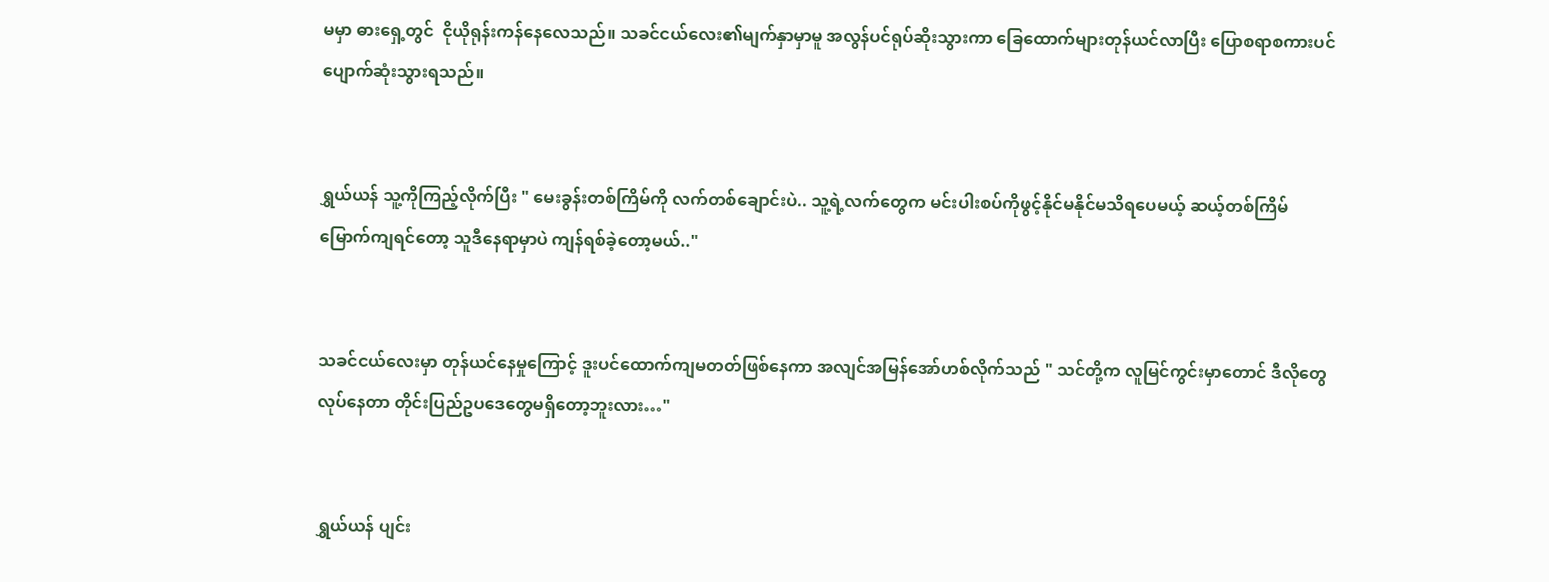မမှာ ဓားရှေ့တွင်  ငိုယိုရုန်းကန်နေလေသည်။ သခင်ငယ်လေး၏မျက်နှာမှာမူ အလွန်ပင်ရုပ်ဆိုးသွားကာ ခြေထောက်များတုန်ယင်လာပြီး ပြောစရာစကားပင် ပျောက်ဆုံးသွားရသည်။


ရွှယ်ယန် သူ့ကိုကြည့်လိုက်ပြီး " မေးခွန်းတစ်ကြိမ်ကို လက်တစ်ချောင်းပဲ.. သူ့ရဲ့လက်တွေက မင်းပါးစပ်ကိုဖွင့်နိုင်မနိုင်မသိရပေမယ့် ဆယ့်တစ်ကြိမ်မြောက်ကျရင်တော့ သူဒီနေရာမှာပဲ ကျန်ရစ်ခဲ့တော့မယ်.."


သခင်ငယ်လေးမှာ တုန်ယင်နေမှုကြောင့် ဒူး‌ပင်ထောက်ကျမတတ်ဖြစ်နေကာ အလျင်အမြန်အော်ဟစ်လိုက်သည် " သင်တို့က လူမြင်ကွင်းမှာတောင် ဒီလိုတွေလုပ်နေတာ တိုင်းပြည်ဥပဒေတွေမရှိတော့ဘူးလား…"


ရွှယ်ယန် ပျင်း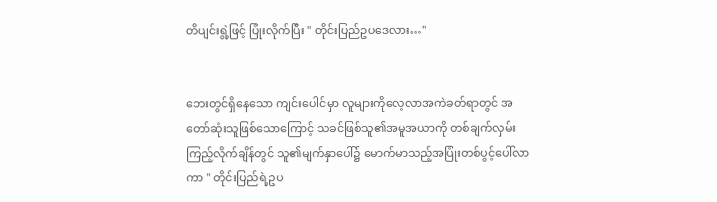တိပျင်းရွဲ့ဖြင့် ပြုံးလိုက်ပြီး " တိုင်းပြည်ဥပဒေလား…"


ဘေးတွင်ရှိနေသော ကျင်းပေါင်မှာ လူများကိုလေ့လာအကဲခတ်ရာတွင် အတော်ဆုံးသူဖြစ်သောကြောင့် သခင်ဖြစ်သူ၏အမူအယာကို တစ်ချက်လှမ်းကြည့်လိုက်ချိန်တွင် သူ၏မျက်နှာပေါ်၌ မောက်မာသည့်အပြုံးတစ်ပွင့်ပေါ်လာကာ " တိုင်းပြည်ရဲ့ဥပ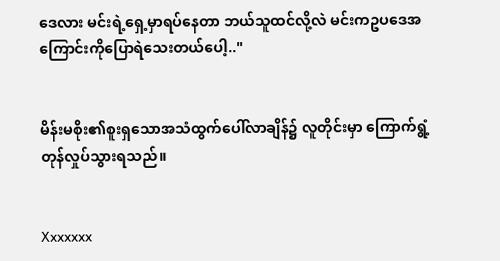ဒေလား မင်းရဲ့ရှေ့မှာရပ်နေတာ ဘယ်သူထင်လို့လဲ မင်းကဥပဒေအကြောင်းကိုပြောရဲသေးတယ်ပေါ့.."


မိန်းမစိုး၏စူးရှသောအသံထွက်ပေါ်လာချိန်၌ လူတိုင်းမှာ ကြောက်ရွံ့တုန်လှုပ်သွားရသည်။


Xxxxxxx